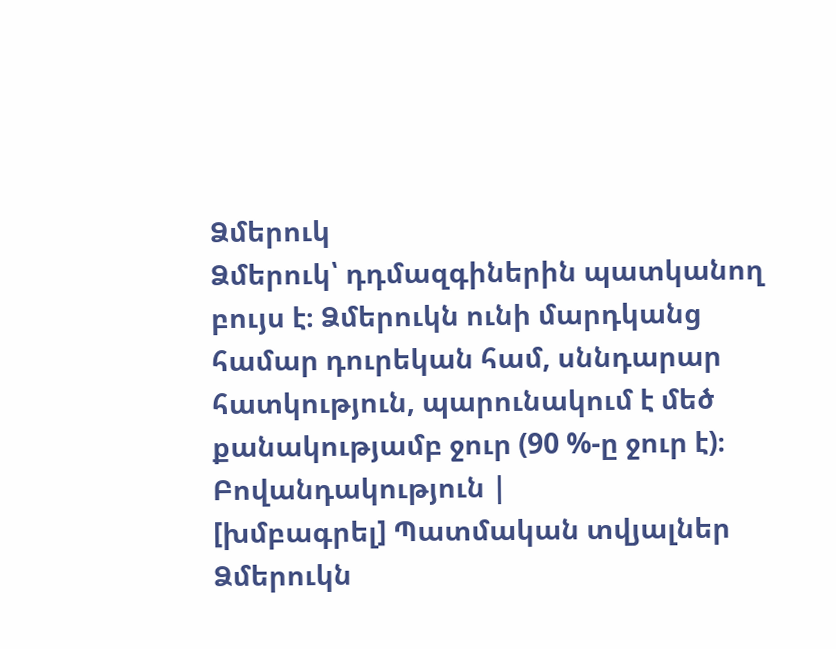Ձմերուկ
Ձմերուկ՝ դդմազգիներին պատկանող բույս է։ Ձմերուկն ունի մարդկանց համար դուրեկան համ, սննդարար հատկություն, պարունակում է մեծ քանակությամբ ջուր (90 %-ը ջուր է)։
Բովանդակություն |
[խմբագրել] Պատմական տվյալներ
Ձմերուկն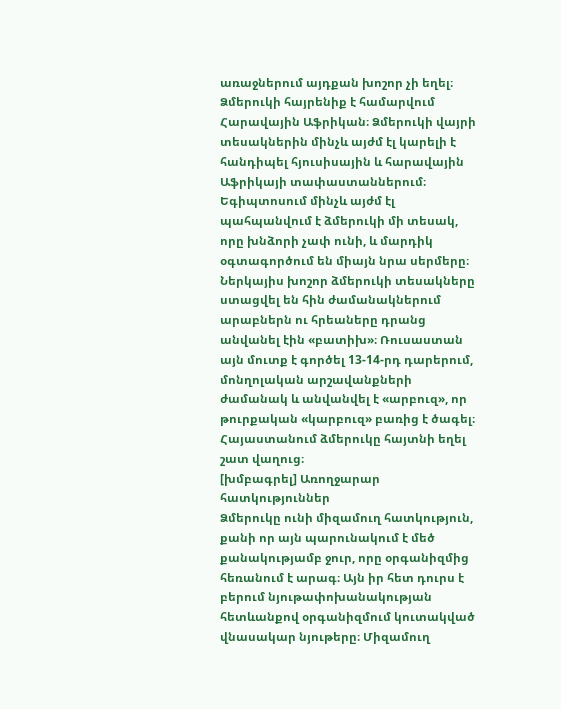առաջներում այդքան խոշոր չի եղել։ Ձմերուկի հայրենիք է համարվում Հարավային Աֆրիկան։ Ձմերուկի վայրի տեսակներին մինչև այժմ էլ կարելի է հանդիպել հյուսիսային և հարավային Աֆրիկայի տափաստաններում։ Եգիպտոսում մինչև այժմ էլ պահպանվում է ձմերուկի մի տեսակ, որը խնձորի չափ ունի, և մարդիկ օգտագործում են միայն նրա սերմերը։
Ներկայիս խոշոր ձմերուկի տեսակները ստացվել են հին ժամանակներում արաբներն ու հրեաները դրանց անվանել էին «բատիխ»։ Ռուսաստան այն մուտք է գործել 13-14-րդ դարերում, մոնղոլական արշավանքների ժամանակ և անվանվել է «արբուզ», որ թուրքական «կարբուզ» բառից է ծագել։ Հայաստանում ձմերուկը հայտնի եղել շատ վաղուց։
[խմբագրել] Առողջարար հատկություններ
Ձմերուկը ունի միզամուղ հատկություն, քանի որ այն պարունակում է մեծ քանակությամբ ջուր, որը օրգանիզմից հեռանում է արագ։ Այն իր հետ դուրս է բերում նյութափոխանակության հետևանքով օրգանիզմում կուտակված վնասակար նյութերը։ Միզամուղ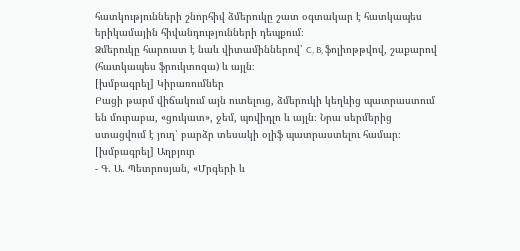հատկությունների շնորհիվ ձմերուկը շատ օգտակար է հատկապես երիկամային հիվանդությունների դեպքում։
Ձմերուկը հարուստ է նաև վիտամիններով՝ C, B, ֆոլիոթթվով, շաքարով (հատկապես ֆրուկտոզա) և այլն։
[խմբագրել] Կիրառումներ
Բացի թարմ վիճակում այն ուտելուց, ձմերուկի կեղևից պատրաստում են մուրաբա, «ցուկատ», ջեմ, պովիդլո և այլն։ Նրա սերմերից ստացվում է յուղ՝ բարձր տեսակի օլիֆ պատրաստելու համար։
[խմբագրել] Աղբյուր
- Գ. Ա. Պետրոսյան, «Մրգերի և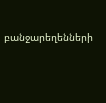բանջարեղենների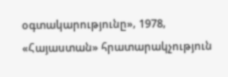օգտակարությունը», 1978, «Հայաստան» հրատարակչություն